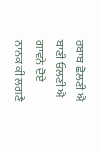ਰਬਾਬ ਛੋਲਣੀ ਐ
ਬਾਣੀ ਓਲਣੀ ਐ
ਗਾਵਨੇ ਦੋਏ
ਨਾਨਕ ਕੀ ਲਗਣੈ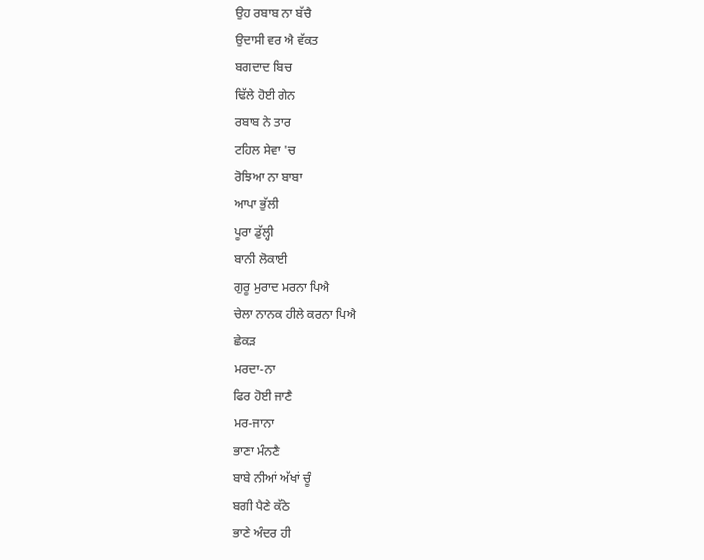ਉਹ ਰਬਾਬ ਨਾ ਬੱਚੈ
ਉਦਾਸੀ ਵਰ ਐ ਵੱਕਤ
ਬਗਦਾਦ ਬਿਚ
ਢਿੱਲੇ ਹੋਈ ਗੇਨ
ਰਬਾਬ ਨੇ ਤਾਰ
ਟਹਿਲ ਸੇਵਾ 'ਚ
ਰੋਝਿਆ ਨਾ ਬਾਬਾ
ਆਪਾ ਭੁੱਲੀ
ਪੂਰਾ ਡੁੱਲ੍ਹੀ
ਬਾਨੀ ਲੋਕਾਈ
ਗੁਰੂ ਮੁਰਾਦ ਮਰਨਾ ਪਿਐ
ਚੇਲਾ ਨਾਨਕ ਹੀਲੇ ਕਰਨਾ ਪਿਐ
ਛੇਕੜ
ਮਰਦਾ-ਨਾ
ਫਿਰ ਹੋਈ ਜਾਣੈ
ਮਰ-ਜਾਨਾ
ਭਾਣਾ ਮੰਨਣੈ
ਬਾਬੇ ਨੀਆਂ ਅੱਖਾਂ ਚੂੰ
ਬਗੀ ਪੈਣੇ ਕੱਠੇ
ਭਾਣੇ ਅੰਦਰ ਹੀ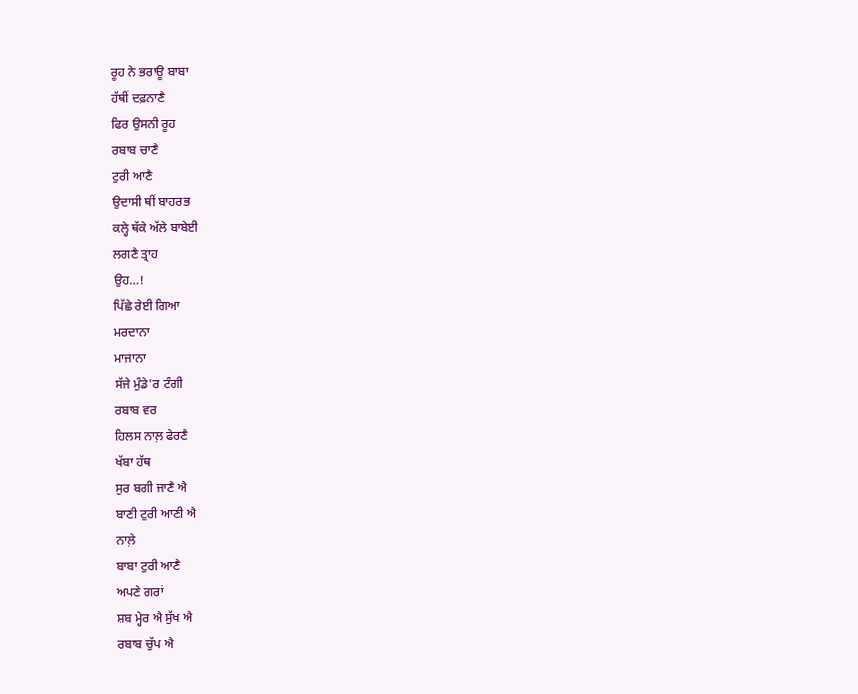ਰੂਹ ਨੇ ਭਰਾਊ ਬਾਬਾ
ਹੱਥੀਂ ਦਫ਼ਨਾਣੈ
ਫਿਰ ਉਸਨੀ ਰੂਹ
ਰਬਾਬ ਚਾਣੈ
ਟੁਰੀ ਆਣੈ
ਉਦਾਸੀ ਥੀਂ ਬਾਹਰਭ
ਕਲ੍ਹੇ ਥੱਕੇ ਅੱਲੇ ਬਾਬੇਈ
ਲਗਣੈ ਤ੍ਰਾਹ
ਉਹ…!
ਪਿੱਛੇ ਰੇਈ ਗਿਆ
ਮਰਦਾਨਾ
ਮਾਜਾਨਾ
ਸੱਜੇ ਮੁੰਡੇ'ਰ ਟੰਗੀ
ਰਬਾਬ ਵਰ
ਹਿਲਸ ਨਾਲ਼ ਫੇਰਣੈ
ਖੱਬਾ ਹੱਥ
ਸੁਰ ਬਗੀ ਜਾਣੈ ਐ
ਬਾਣੀ ਟੁਰੀ ਆਣੀ ਐ
ਨਾਲ਼ੇ
ਬਾਬਾ ਟੁਰੀ ਆਣੈ
ਅਪਣੇ ਗਰਾਂ
ਸ਼ਬ ਮ੍ਹੇਰ ਐ ਸੁੱਖ ਐ
ਰਬਾਬ ਚੁੱਪ ਐ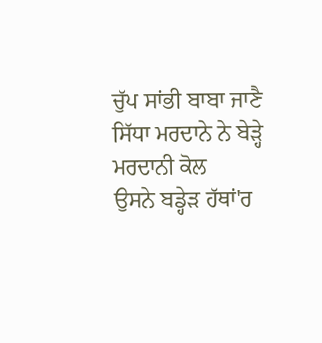ਚੁੱਪ ਸਾਂਭੀ ਬਾਬਾ ਜਾਣੈ
ਸਿੱਧਾ ਮਰਦਾਨੇ ਨੇ ਬੇੜ੍ਹੇ
ਮਰਦਾਨੀ ਕੋਲ
ਉਸਨੇ ਬਡ੍ਹੇੜ ਹੱਥਾਂ'ਰ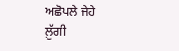ਅਛੋਪਲੇ ਜੇਹੇ
ਲ਼ੁੱਗੀ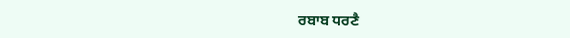ਰਬਾਬ ਧਰਣੈ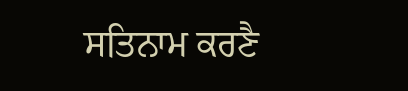ਸਤਿਨਾਮ ਕਰਣੈ